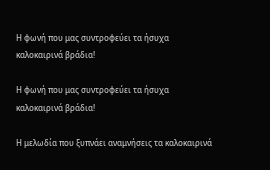Η φωνή που μας συντροφεύει τα ήσυχα καλοκαιρινά βράδια!

Η φωνή που μας συντροφεύει τα ήσυχα καλοκαιρινά βράδια!

Η μελωδία που ξυπνάει αναμνήσεις τα καλοκαιρινά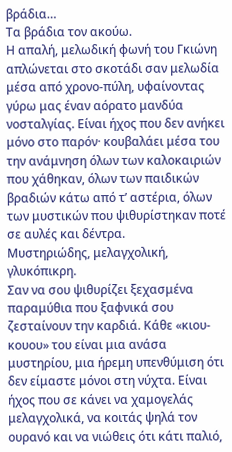βράδια…
Τα βράδια τον ακούω.
Η απαλή, μελωδική φωνή του Γκιώνη απλώνεται στο σκοτάδι σαν μελωδία μέσα από χρονο-πύλη, υφαίνοντας γύρω μας έναν αόρατο μανδύα νοσταλγίας. Είναι ήχος που δεν ανήκει μόνο στο παρόν· κουβαλάει μέσα του την ανάμνηση όλων των καλοκαιριών που χάθηκαν, όλων των παιδικών βραδιών κάτω από τ’ αστέρια, όλων των μυστικών που ψιθυρίστηκαν ποτέ σε αυλές και δέντρα.
Μυστηριώδης, μελαγχολική, γλυκόπικρη.
Σαν να σου ψιθυρίζει ξεχασμένα παραμύθια που ξαφνικά σου ζεσταίνουν την καρδιά. Κάθε «κιου-κουου» του είναι μια ανάσα μυστηρίου, μια ήρεμη υπενθύμιση ότι δεν είμαστε μόνοι στη νύχτα. Είναι ήχος που σε κάνει να χαμογελάς μελαγχολικά, να κοιτάς ψηλά τον ουρανό και να νιώθεις ότι κάτι παλιό,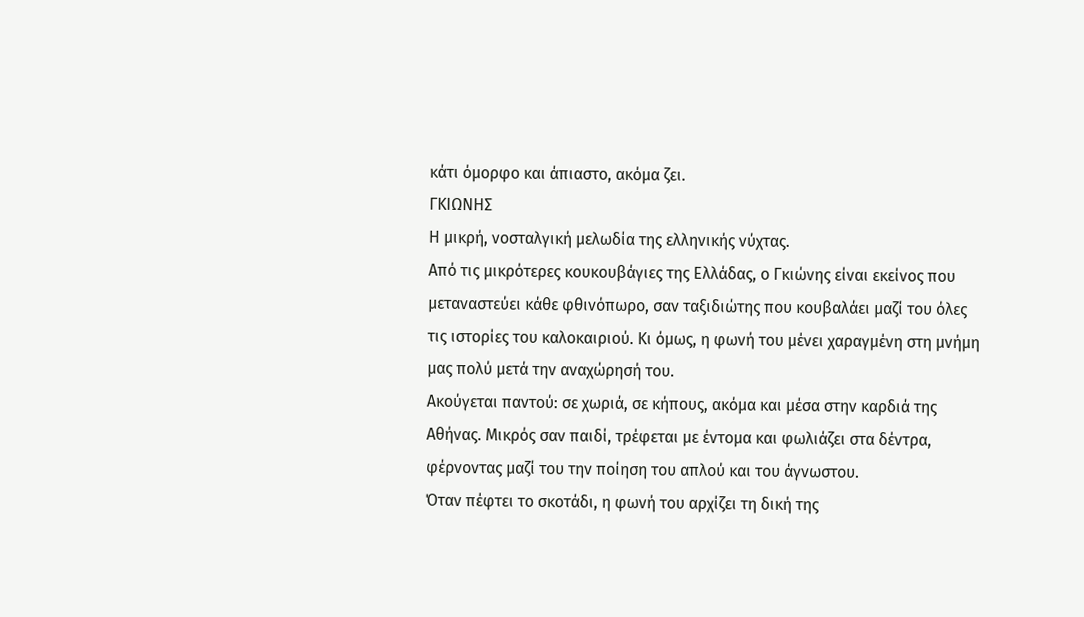κάτι όμορφο και άπιαστο, ακόμα ζει.
ΓΚΙΩΝΗΣ
Η μικρή, νοσταλγική μελωδία της ελληνικής νύχτας.
Από τις μικρότερες κουκουβάγιες της Ελλάδας, ο Γκιώνης είναι εκείνος που μεταναστεύει κάθε φθινόπωρο, σαν ταξιδιώτης που κουβαλάει μαζί του όλες τις ιστορίες του καλοκαιριού. Κι όμως, η φωνή του μένει χαραγμένη στη μνήμη μας πολύ μετά την αναχώρησή του.
Ακούγεται παντού: σε χωριά, σε κήπους, ακόμα και μέσα στην καρδιά της Αθήνας. Μικρός σαν παιδί, τρέφεται με έντομα και φωλιάζει στα δέντρα, φέρνοντας μαζί του την ποίηση του απλού και του άγνωστου.
Όταν πέφτει το σκοτάδι, η φωνή του αρχίζει τη δική της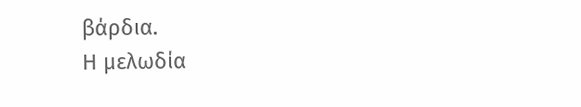βάρδια.
Η μελωδία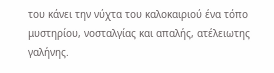του κάνει την νύχτα του καλοκαιριού ένα τόπο μυστηρίου, νοσταλγίας και απαλής, ατέλειωτης γαλήνης.